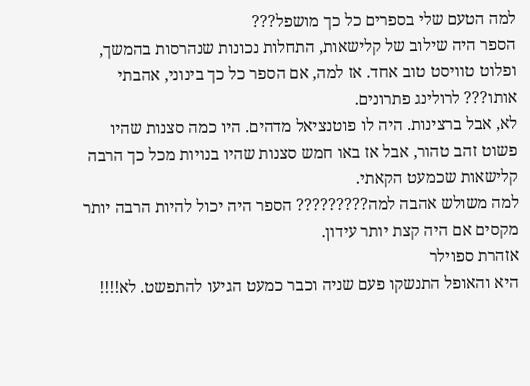למה הטעם שלי בספרים כל כך מושפל???
הספר היה שילוב של קלישאות, התחלות נכונות שנהרסות בהמשך, ופלוט טוויסט טוב אחד. אז למה, אם הספר כל כך בינוני, אהבתי אותו??? לרולינג פתרונים.
לא, אבל ברצינות. היה לו פוטנציאל מדהים. היו כמה סצנות שהיו פשוט זהב טהור, אבל אז באו חמש סצנות שהיו בנויות מכל כך הרבה קלישאות שכמעט הקאתי.
למה משולש אהבה למה????????? הספר היה יכול להיות הרבה יותר מקסים אם היה קצת יותר עידון.
אזהרת ספוילר
היא והאופל התנשקו פעם שניה וכבר כמעט הגיעו להתפשט. לא!!!!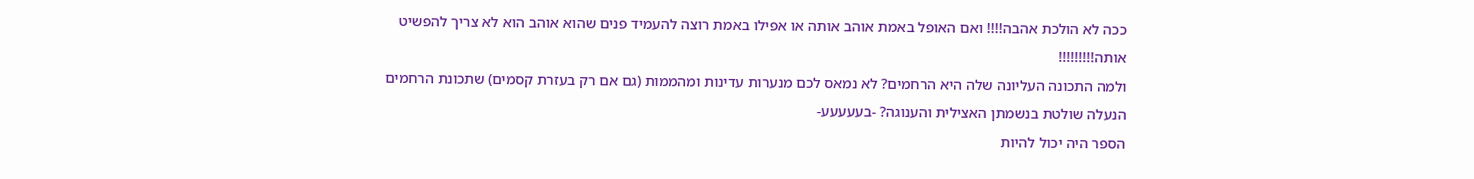ככה לא הולכת אהבה!!!! ואם האופל באמת אוהב אותה או אפילו באמת רוצה להעמיד פנים שהוא אוהב הוא לא צריך להפשיט אותה!!!!!!!!!
ולמה התכונה העליונה שלה היא הרחמים? לא נמאס לכם מנערות עדינות ומהממות (גם אם רק בעזרת קסמים) שתכונת הרחמים הנעלה שולטת בנשמתן האצילית והענוגה? -בעעעעע-
הספר היה יכול להיות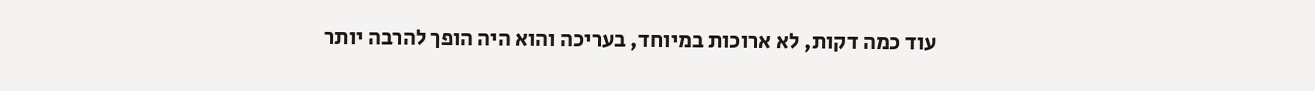עוד כמה דקות, לא ארוכות במיוחד, בעריכה והוא היה הופך להרבה יותר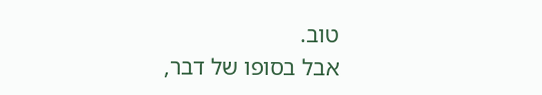טוב.
אבל בסופו של דבר,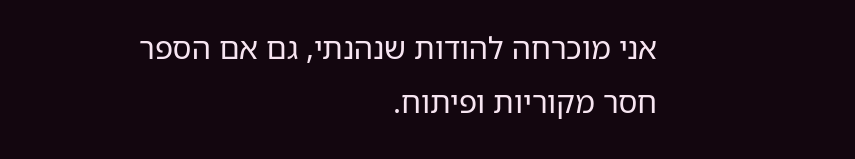אני מוכרחה להודות שנהנתי, גם אם הספר חסר מקוריות ופיתוח.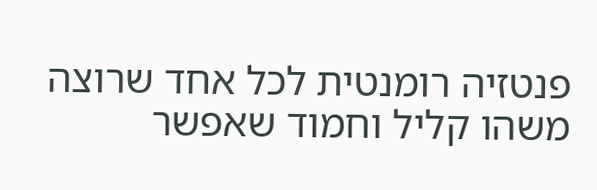פנטזיה רומנטית לכל אחד שרוצה משהו קליל וחמוד שאפשר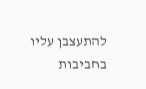להתעצבן עליו בחביבות